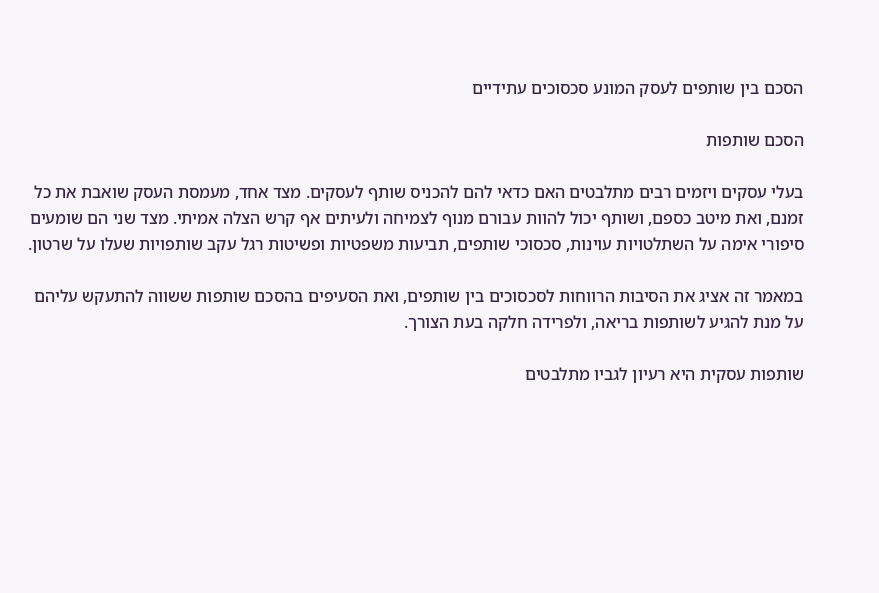הסכם בין שותפים לעסק המונע סכסוכים עתידיים

הסכם שותפות

בעלי עסקים ויזמים רבים מתלבטים האם כדאי להם להכניס שותף לעסקים. מצד אחד, מעמסת העסק שואבת את כל זמנם, ואת מיטב כספם, ושותף יכול להוות עבורם מנוף לצמיחה ולעיתים אף קרש הצלה אמיתי. מצד שני הם שומעים סיפורי אימה על השתלטויות עוינות, סכסוכי שותפים, תביעות משפטיות ופשיטות רגל עקב שותפויות שעלו על שרטון.

במאמר זה אציג את הסיבות הרווחות לסכסוכים בין שותפים, ואת הסעיפים בהסכם שותפות ששווה להתעקש עליהם על מנת להגיע לשותפות בריאה, ולפרידה חלקה בעת הצורך.

שותפות עסקית היא רעיון לגביו מתלבטים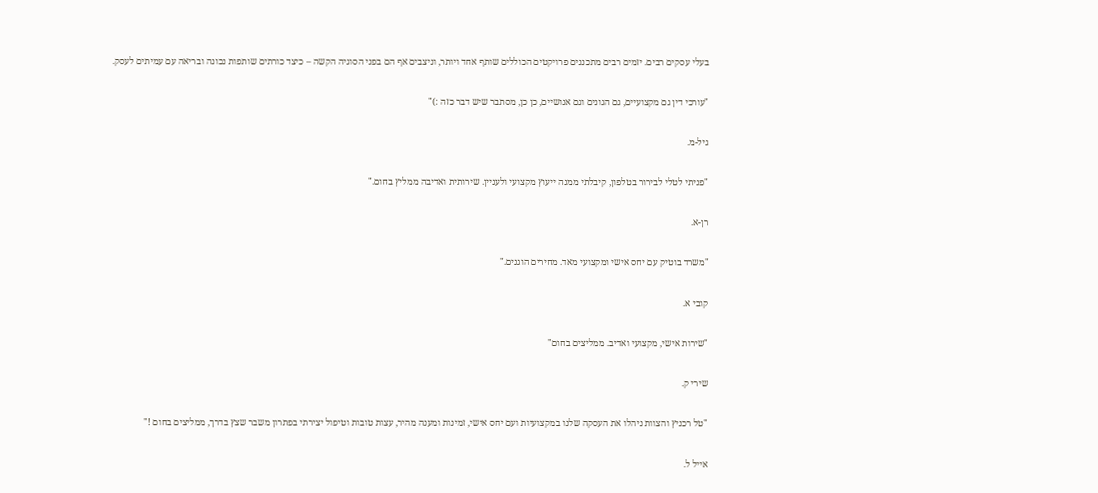בעלי עסקים רבים. יזמים רבים מתכננים פרויקטים הכוללים שותף אחד ויותר, וניצבים אף הם בפני הסוגיה הקשה – כיצד כורתים שותפות נכונה ובריאה עם עמיתים לעסק.

"עורכי דין גם מקצועיים, גם הגונים וגם אנושיים, כן כן, מסתבר שיש דבר כזה :)"

גיל-מ.

"פניתי לטלי לבירור בטלפון, קיבלתי ממנה ייעוץ מקצועי ולעניין. שירותית ואדיבה ממליץ בחום."

רן-א.

"משרד בוטיק עם יחס אישי ומקצועי מאד. מחירים הוגנים."

קובי א.

"שירות אישי, מקצועי ואדיב. ממליצים בחום"

שירי ק.

"טל רכניץ והצוות ניהלו את העסקה שלנו במקצועיות ועם יחס אישי, זמינות ומענה מהיר, עצות טובות וטיפול יצירתי בפתרון משבר שצץ בדרך, ממליצים בחום !"

אייל ל.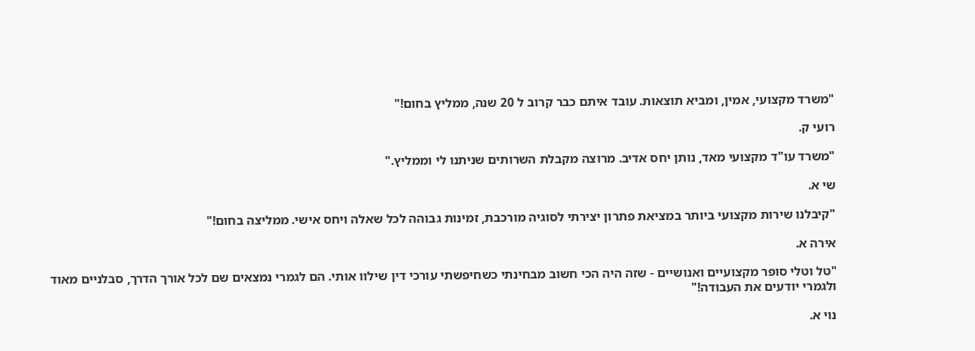"משרד מקצועי, אמין, ומביא תוצאות. עובד איתם כבר קרוב ל 20 שנה, ממליץ בחום!"

רועי ק.

"משרד עו"ד מקצועי מאד, נותן יחס אדיב. מרוצה מקבלת השרותים שניתנו לי וממליץ."

שי א.

"קיבלנו שירות מקצועי ביותר במציאת פתרון יצירתי לסוגיה מורכבת, זמינות גבוהה לכל שאלה ויחס אישי. ממליצה בחום!"

אירה א.

"טל וטלי סופר מקצועיים ואנושיים - שזה היה הכי חשוב מבחינתי כשחיפשתי עורכי דין שילוו אותי. הם לגמרי נמצאים שם לכל אורך הדרך, סבלניים מאוד ולגמרי יודעים את העבודה!"

נוי א.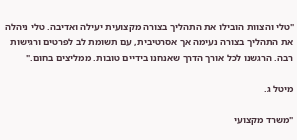"טלי והצוות הובילו את התהליך בצורה מקצועית יעילה ואדיבה. טלי ניהלה את התהליך בצורה נעימה אך אסרטיבית, עם תשומת לב לפרטים ורגישות רבה. הרגשנו לכל אורך הדרך שאנחנו בידיים טובות. ממליצים בחום."

מיטל ג.

"משרד מקצועי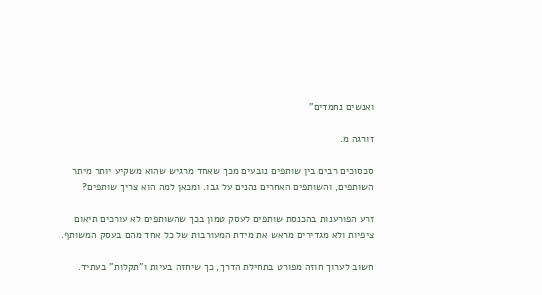ואנשים נחמדים"

זורגה מ.

סכסוכים רבים בין שותפים נובעים מכך שאחד מרגיש שהוא משקיע יותר מיתר השותפים, והשותפים האחרים נהנים על גבו. ומכאן למה הוא צריך שותפים?

זרע הפורענות בהכנסת שותפים לעסק טמון בכך שהשותפים לא עורכים תיאום ציפיות ולא מגדירים מראש את מידת המעורבות של כל אחד מהם בעסק המשותף.

חשוב לערוך חוזה מפורט בתחילת הדרך, כך שיחזה בעיות ו"תקלות" בעתיד.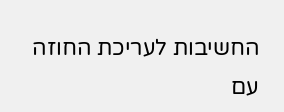החשיבות לעריכת החוזה עם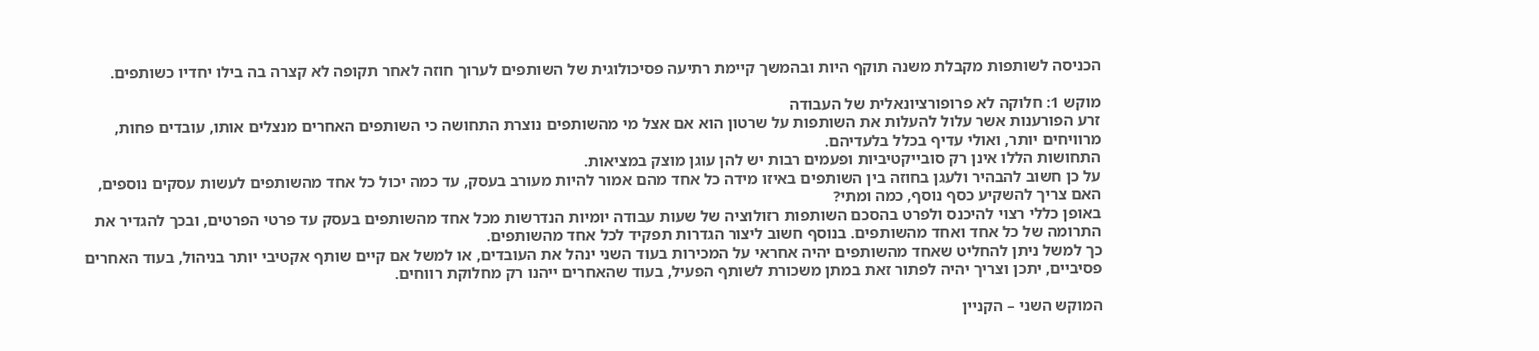הכניסה לשותפות מקבלת משנה תוקף היות ובהמשך קיימת רתיעה פסיכולוגית של השותפים לערוך חוזה לאחר תקופה לא קצרה בה בילו יחדיו כשותפים.

מוקש 1: חלוקה לא פרופורציונאלית של העבודה
זרע הפורענות אשר עלול להעלות את השותפות על שרטון הוא אם אצל מי מהשותפים נוצרת התחושה כי השותפים האחרים מנצלים אותו, עובדים פחות, מרוויחים יותר, ואולי עדיף בכלל בלעדיהם.
התחושות הללו אינן רק סובייקטיביות ופעמים רבות יש להן עוגן מוצק במציאות.
על כן חשוב להבהיר ולעגן בחוזה בין השותפים באיזו מידה כל אחד מהם אמור להיות מעורב בעסק, עד כמה יכול כל אחד מהשותפים לעשות עסקים נוספים, האם צריך להשקיע כסף נוסף, כמה ומתי?
באופן כללי רצוי להיכנס ולפרט בהסכם השותפות רזולוציה של שעות עבודה יומיות הנדרשות מכל אחד מהשותפים בעסק עד פרטי הפרטים, ובכך להגדיר את התרומה של כל אחד ואחד מהשותפים. בנוסף חשוב ליצור הגדרות תפקיד לכל אחד מהשותפים.
כך למשל ניתן להחליט שאחד מהשותפים יהיה אחראי על המכירות בעוד השני ינהל את העובדים, או למשל אם קיים שותף אקטיבי יותר בניהול, בעוד האחרים פסיביים, יתכן וצריך יהיה לפתור זאת במתן משכורת לשותף הפעיל, בעוד שהאחרים ייהנו רק מחלוקת רווחים.

המוקש השני – הקניין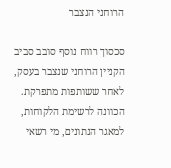הרוחני הנצבר

סכסוך רווח נוסף סובב סביב הקניין הרוחני שנצבר בעסק, לאחר ששותפות מתפרקת. הכוונה לרשימת הלקוחות, למאגר הנתונים, מי רשאי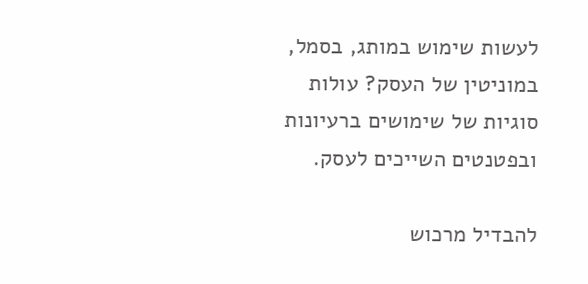לעשות שימוש במותג, בסמל, במוניטין של העסק? עולות סוגיות של שימושים ברעיונות ובפטנטים השייכים לעסק.

להבדיל מרכוש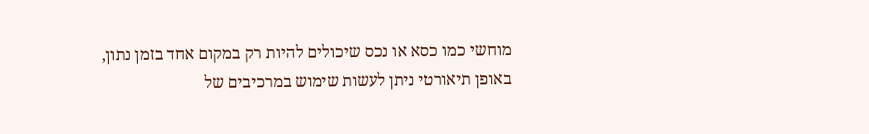מוחשי כמו כסא או נכס שיכולים להיות רק במקום אחד בזמן נתון, באופן תיאורטי ניתן לעשות שימוש במרכיבים של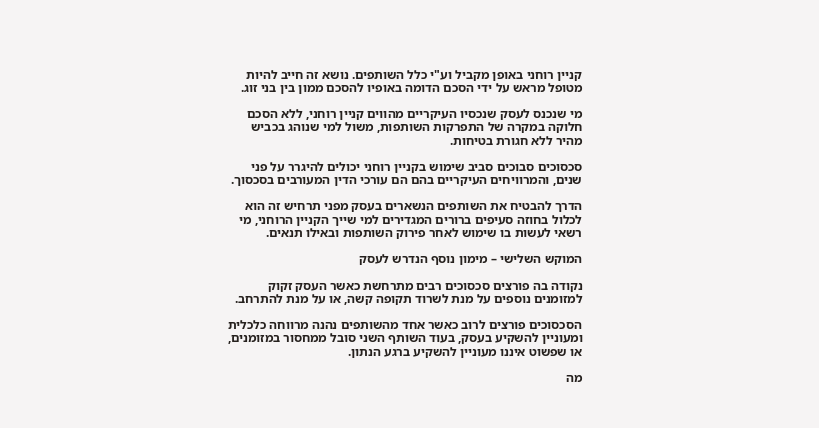קניין רוחני באופן מקביל וע"י כלל השותפים. נושא זה חייב להיות מטופל מראש על ידי הסכם הדומה באופיו להסכם ממון בין בני זוג.

מי שנכנס לעסק שנכסיו העיקריים מהווים קניין רוחני, ללא הסכם חלוקה במקרה של התפרקות השותפות, משול למי שנוהג בכביש מהיר ללא חגורת בטיחות.

סכסוכים סבוכים סביב שימוש בקניין רוחני יכולים להיגרר על פני שנים, והמרוויחים העיקריים בהם הם עורכי הדין המעורבים בסכסוך.

הדרך להבטיח את השותפים הנשארים בעסק מפני תרחיש זה הוא לכלול בחוזה סעיפים ברורים המגדירים למי שייך הקניין הרוחני, מי רשאי לעשות בו שימוש לאחר פירוק השותפות ובאילו תנאים.

המוקש השלישי – מימון נוסף הנדרש לעסק

נקודה בה פורצים סכסוכים רבים מתרחשת כאשר העסק זקוק למזומנים נוספים על מנת לשרוד תקופה קשה, או על מנת להתרחב.

הסכסוכים פורצים לרוב כאשר אחד מהשותפים נהנה מרווחה כלכלית ומעוניין להשקיע בעסק, בעוד השותף השני סובל ממחסור במזומנים, או שפשוט איננו מעוניין להשקיע ברגע הנתון.

מה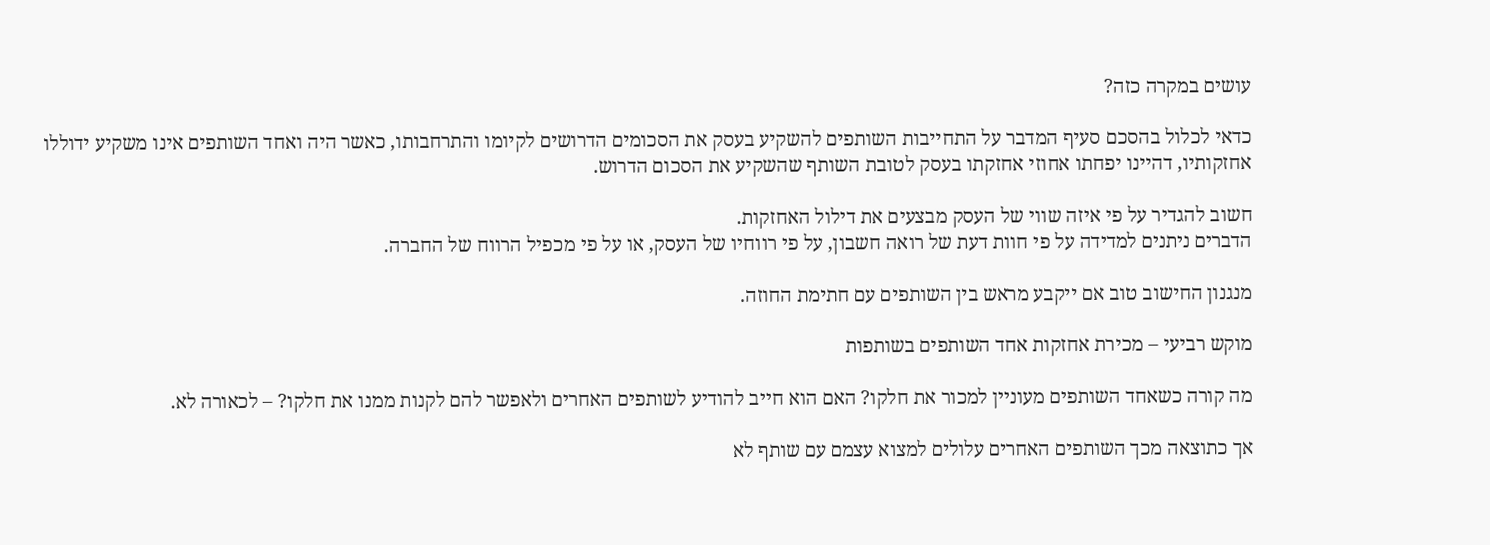עושים במקרה כזה?

כדאי לכלול בהסכם סעיף המדבר על התחייבות השותפים להשקיע בעסק את הסכומים הדרושים לקיומו והתרחבותו, כאשר היה ואחד השותפים אינו משקיע ידוללו אחזקותיו, דהיינו יפחתו אחוזי אחזקתו בעסק לטובת השותף שהשקיע את הסכום הדרוש.

חשוב להגדיר על פי איזה שווי של העסק מבצעים את דילול האחזקות.
הדברים ניתנים למדידה על פי חוות דעת של רואה חשבון, על פי רווחיו של העסק, או על פי מכפיל הרווח של החברה.

מנגנון החישוב טוב אם ייקבע מראש בין השותפים עם חתימת החוזה.

מוקש רביעי – מכירת אחזקות אחד השותפים בשותפות

מה קורה כשאחד השותפים מעוניין למכור את חלקו? האם הוא חייב להודיע לשותפים האחרים ולאפשר להם לקנות ממנו את חלקו? – לכאורה לא.

אך כתוצאה מכך השותפים האחרים עלולים למצוא עצמם עם שותף לא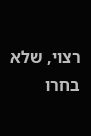רצוי, שלא בחרו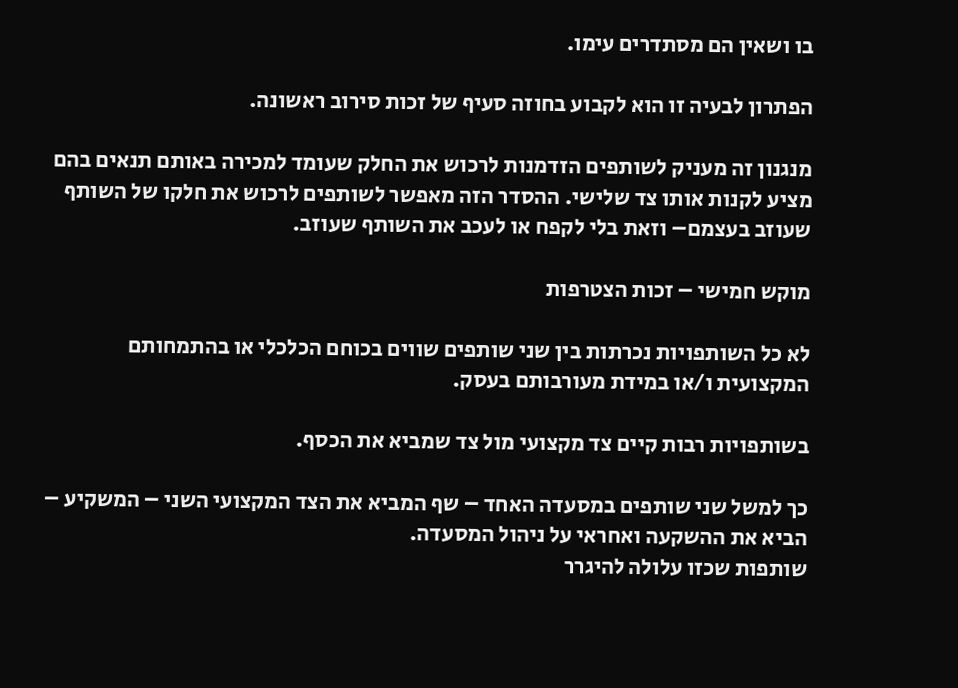בו ושאין הם מסתדרים עימו.

הפתרון לבעיה זו הוא לקבוע בחוזה סעיף של זכות סירוב ראשונה.

מנגנון זה מעניק לשותפים הזדמנות לרכוש את החלק שעומד למכירה באותם תנאים בהם מציע לקנות אותו צד שלישי. ההסדר הזה מאפשר לשותפים לרכוש את חלקו של השותף שעוזב בעצמם– וזאת בלי לקפח או לעכב את השותף שעוזב.

מוקש חמישי – זכות הצטרפות

לא כל השותפויות נכרתות בין שני שותפים שווים בכוחם הכלכלי או בהתמחותם המקצועית ו/או במידת מעורבותם בעסק.

בשותפויות רבות קיים צד מקצועי מול צד שמביא את הכסף.

כך למשל שני שותפים במסעדה האחד – שף המביא את הצד המקצועי השני – המשקיע – הביא את ההשקעה ואחראי על ניהול המסעדה.
שותפות שכזו עלולה להיגרר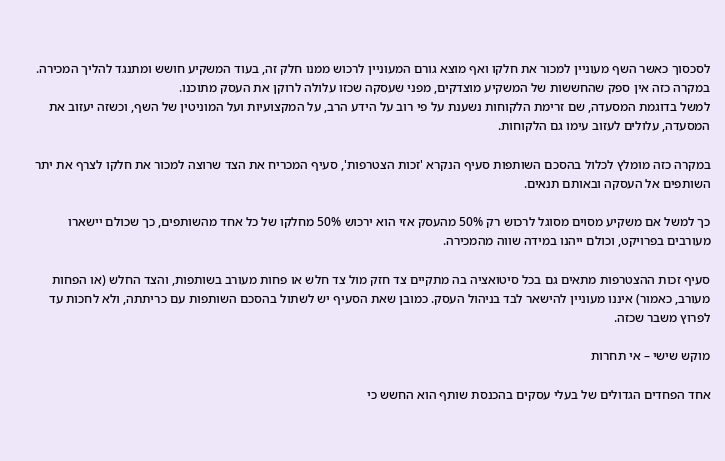לסכסוך כאשר השף מעוניין למכור את חלקו ואף מוצא גורם המעוניין לרכוש ממנו חלק זה, בעוד המשקיע חושש ומתנגד להליך המכירה.
במקרה כזה אין ספק שהחששות של המשקיע מוצדקים, מפני שעסקה שכזו עלולה לרוקן את העסק מתוכנו.
למשל בדוגמת המסעדה, שם זרימת הלקוחות נשענת על פי רוב על הידע הרב, על המקצועיות ועל המוניטין של השף, וכשזה יעזוב את המסעדה, עלולים לעזוב עימו גם הלקוחות.

במקרה כזה מומלץ לכלול בהסכם השותפות סעיף הנקרא 'זכות הצטרפות', סעיף המכריח את הצד שרוצה למכור את חלקו לצרף את יתר השותפים אל העסקה ובאותם תנאים.

כך למשל אם משקיע מסוים מסוגל לרכוש רק 50% מהעסק אזי הוא ירכוש 50% מחלקו של כל אחד מהשותפים, כך שכולם יישארו מעורבים בפרויקט, וכולם ייהנו במידה שווה מהמכירה.

סעיף זכות ההצטרפות מתאים גם בכל סיטואציה בה מתקיים צד חזק מול צד חלש או פחות מעורב בשותפות, והצד החלש (או הפחות מעורב, כאמור) איננו מעוניין להישאר לבד בניהול העסק. כמובן שאת הסעיף יש לשתול בהסכם השותפות עם כריתתה, ולא לחכות עד לפרוץ משבר שכזה.

מוקש שישי – אי תחרות

אחד הפחדים הגדולים של בעלי עסקים בהכנסת שותף הוא החשש כי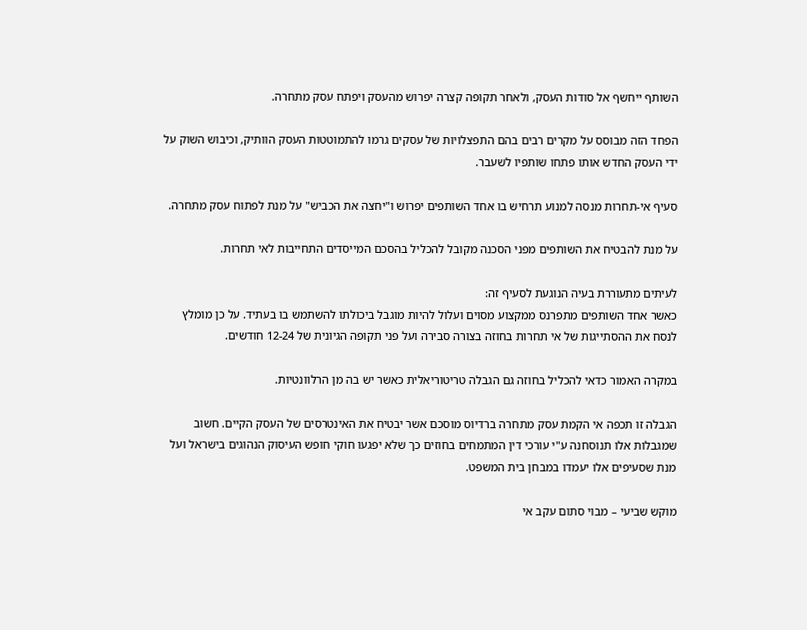השותף ייחשף אל סודות העסק, ולאחר תקופה קצרה יפרוש מהעסק ויפתח עסק מתחרה.

הפחד הזה מבוסס על מקרים רבים בהם התפצלויות של עסקים גרמו להתמוטטות העסק הוותיק, וכיבוש השוק על ידי העסק החדש אותו פתחו שותפיו לשעבר.

סעיף אי-תחרות מנסה למנוע תרחיש בו אחד השותפים יפרוש ו"יחצה את הכביש" על מנת לפתוח עסק מתחרה.

על מנת להבטיח את השותפים מפני הסכנה מקובל להכליל בהסכם המייסדים התחייבות לאי תחרות.

לעיתים מתעוררת בעיה הנוגעת לסעיף זה:
כאשר אחד השותפים מתפרנס ממקצוע מסוים ועלול להיות מוגבל ביכולתו להשתמש בו בעתיד. על כן מומלץ לנסח את ההסתייגות של אי תחרות בחוזה בצורה סבירה ועל פני תקופה הגיונית של 12-24 חודשים.

במקרה האמור כדאי להכליל בחוזה גם הגבלה טריטוריאלית כאשר יש בה מן הרלוונטיות.

הגבלה זו תכפה אי הקמת עסק מתחרה ברדיוס מוסכם אשר יבטיח את האינטרסים של העסק הקיים. חשוב שמגבלות אלו תנוסחנה ע"י עורכי דין המתמחים בחוזים כך שלא יפגעו חוקי חופש העיסוק הנהוגים בישראל ועל מנת שסעיפים אלו יעמדו במבחן בית המשפט.

מוקש שביעי – מבוי סתום עקב אי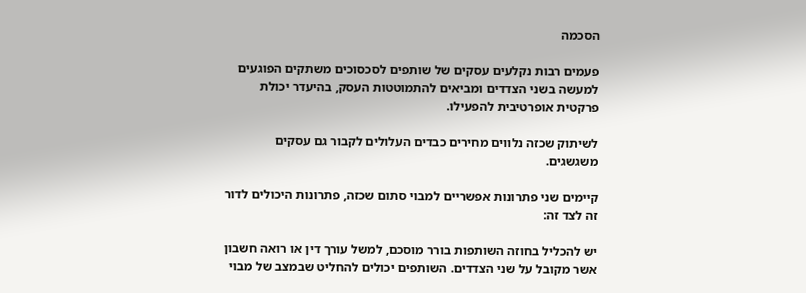הסכמה

פעמים רבות נקלעים עסקים של שותפים לסכסוכים משתקים הפוגעים למעשה בשני הצדדים ומביאים להתמוטטות העסק, בהיעדר יכולת פרקטית אופרטיבית להפעילו.

לשיתוק שכזה נלווים מחירים כבדים העלולים לקבור גם עסקים משגשגים.

קיימים שני פתרונות אפשריים למבוי סתום שכזה, פתרונות היכולים לדור זה לצד זה:

יש להכליל בחוזה השותפות בורר מוסכם, למשל עורך דין או רואה חשבון אשר מקובל על שני הצדדים. השותפים יכולים להחליט שבמצב של מבוי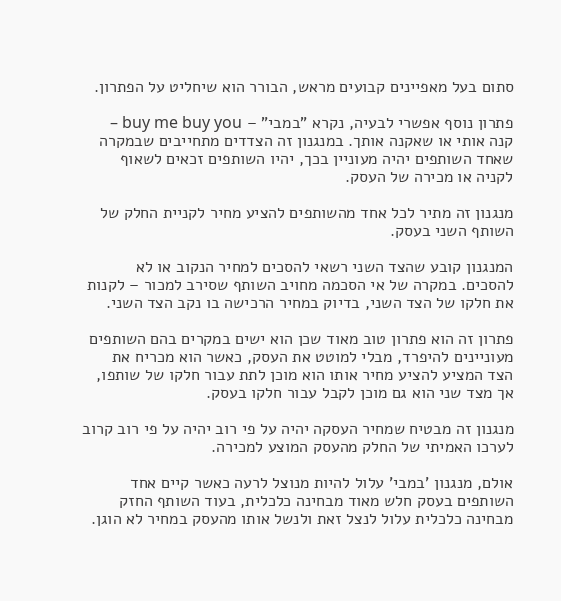סתום בעל מאפיינים קבועים מראש, הבורר הוא שיחליט על הפתרון.

פתרון נוסף אפשרי לבעיה, נקרא "במבי" – buy me buy you – קנה אותי או שאקנה אותך. במנגנון זה הצדדים מתחייבים שבמקרה שאחד השותפים יהיה מעוניין בכך, יהיו השותפים זכאים לשאוף לקניה או מכירה של העסק.

מנגנון זה מתיר לכל אחד מהשותפים להציע מחיר לקניית החלק של השותף השני בעסק.

המנגנון קובע שהצד השני רשאי להסכים למחיר הנקוב או לא להסכים. במקרה של אי הסכמה מחויב השותף שסירב למכור – לקנות את חלקו של הצד השני, בדיוק במחיר הרכישה בו נקב הצד השני.

פתרון זה הוא פתרון טוב מאוד שכן הוא ישים במקרים בהם השותפים מעוניינים להיפרד, מבלי למוטט את העסק, כאשר הוא מכריח את הצד המציע להציע מחיר אותו הוא מוכן לתת עבור חלקו של שותפו, אך מצד שני הוא גם מוכן לקבל עבור חלקו בעסק.

מנגנון זה מבטיח שמחיר העסקה יהיה על פי רוב יהיה על פי רוב קרוב לערכו האמיתי של החלק מהעסק המוצע למכירה.

אולם, מנגנון 'במבי' עלול להיות מנוצל לרעה כאשר קיים אחד השותפים בעסק חלש מאוד מבחינה כלכלית, בעוד השותף החזק מבחינה כלכלית עלול לנצל זאת ולנשל אותו מהעסק במחיר לא הוגן.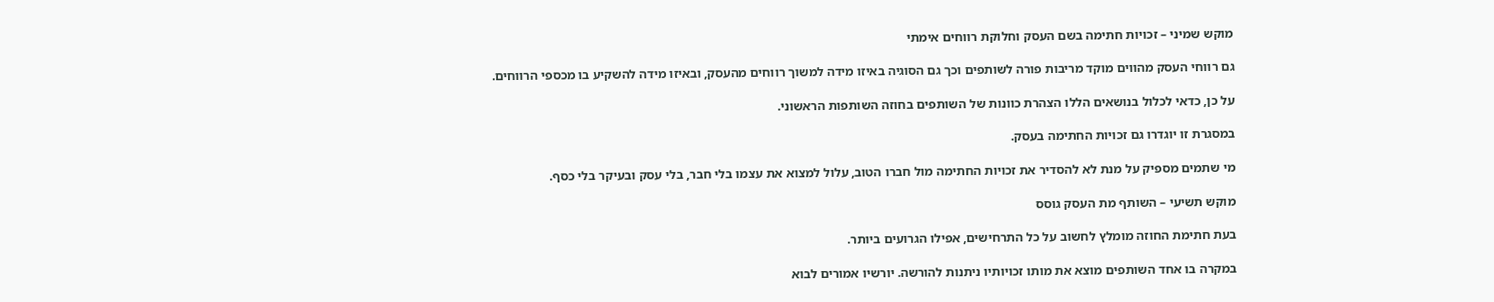מוקש שמיני – זכויות חתימה בשם העסק וחלוקת רווחים אימתי

גם רווחי העסק מהווים מוקד מריבות פורה לשותפים וכך גם הסוגיה באיזו מידה למשוך רווחים מהעסק, ובאיזו מידה להשקיע בו מכספי הרווחים.

על כן, כדאי לכלול בנושאים הללו הצהרת כוונות של השותפים בחוזה השותפות הראשוני.

במסגרת זו יוגדרו גם זכויות החתימה בעסק.

מי שתמים מספיק על מנת לא להסדיר את זכויות החתימה מול חברו הטוב, עלול למצוא את עצמו בלי חבר, בלי עסק ובעיקר בלי כסף.

מוקש תשיעי – השותף מת העסק גוסס

בעת חתימת החוזה מומלץ לחשוב על כל התרחישים, אפילו הגרועים ביותר.

במקרה בו אחד השותפים מוצא את מותו זכויותיו ניתנות להורשה. יורשיו אמורים לבוא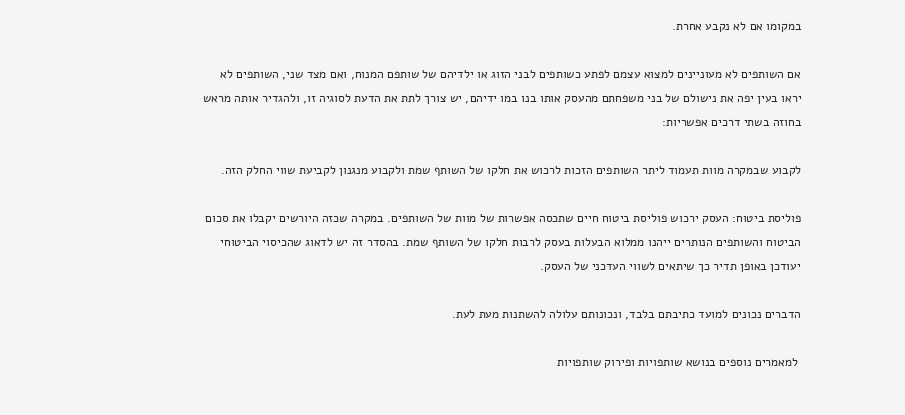במקומו אם לא נקבע אחרת.

אם השותפים לא מעוניינים למצוא עצמם לפתע כשותפים לבני הזוג או ילדיהם של שותפם המנוח, ואם מצד שני, השותפים לא יראו בעין יפה את נישולם של בני משפחתם מהעסק אותו בנו במו ידיהם, יש צורך לתת את הדעת לסוגיה זו, ולהגדיר אותה מראש בחוזה בשתי דרכים אפשריות:

לקבוע שבמקרה מוות תעמוד ליתר השותפים הזכות לרכוש את חלקו של השותף שמת ולקבוע מנגנון לקביעת שווי החלק הזה.

פוליסת ביטוח: העסק ירכוש פוליסת ביטוח חיים שתכסה אפשרות של מוות של השותפים. במקרה שכזה היורשים יקבלו את סכום הביטוח והשותפים הנותרים ייהנו ממלוא הבעלות בעסק לרבות חלקו של השותף שמת. בהסדר זה יש לדאוג שהכיסוי הביטוחי יעודכן באופן תדיר כך שיתאים לשווי העדכני של העסק.

הדברים נכונים למועד כתיבתם בלבד, ונכונותם עלולה להשתנות מעת לעת.

 למאמרים נוספים בנושא שותפויות ופירוק שותפויות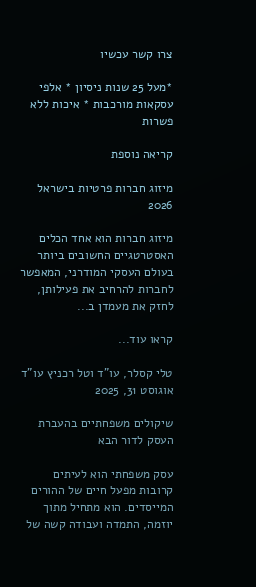צרו קשר עכשיו

*מעל 25 שנות ניסיון * אלפי עסקאות מורכבות * איכות ללא פשרות

קריאה נוספת

מיזוג חברות פרטיות בישראל 2026

מיזוג חברות הוא אחד הכלים האסטרטגיים החשובים ביותר בעולם העסקי המודרני, המאפשר לחברות להרחיב את פעילותן, לחזק את מעמדן ב...

קראו עוד...

טלי קסלר, עו"ד וטל רכניץ עו"ד
אוגוסט 31, 2025

שיקולים משפחתיים בהעברת העסק לדור הבא

עסק משפחתי הוא לעיתים קרובות מפעל חיים של ההורים המייסדים. הוא מתחיל מתוך יוזמה, התמדה ועבודה קשה של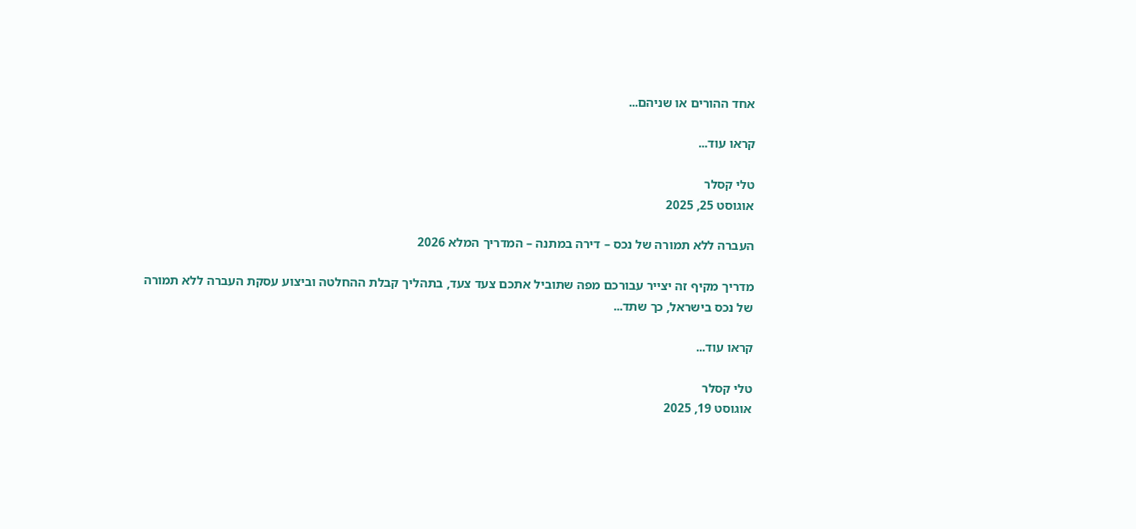אחד ההורים או שניהם...

קראו עוד...

טלי קסלר
אוגוסט 25, 2025

העברה ללא תמורה של נכס – דירה במתנה – המדריך המלא 2026

מדריך מקיף זה יצייר עבורכם מפה שתוביל אתכם צעד צעד, בתהליך קבלת ההחלטה וביצוע עסקת העברה ללא תמורה של נכס בישראל, כך שתד...

קראו עוד...

טלי קסלר
אוגוסט 19, 2025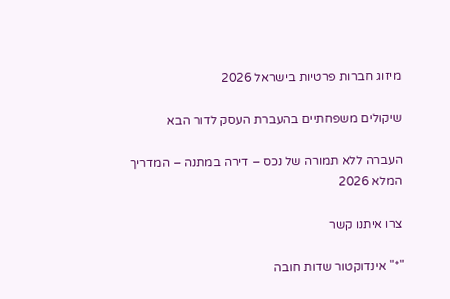מיזוג חברות פרטיות בישראל 2026

שיקולים משפחתיים בהעברת העסק לדור הבא

העברה ללא תמורה של נכס – דירה במתנה – המדריך המלא 2026

צרו איתנו קשר

"*" אינדוקטור שדות חובה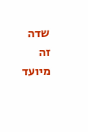שדה זה מיועד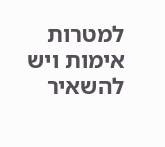למטרות אימות ויש להשאיר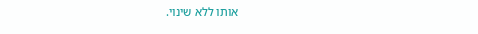אותו ללא שינוי.